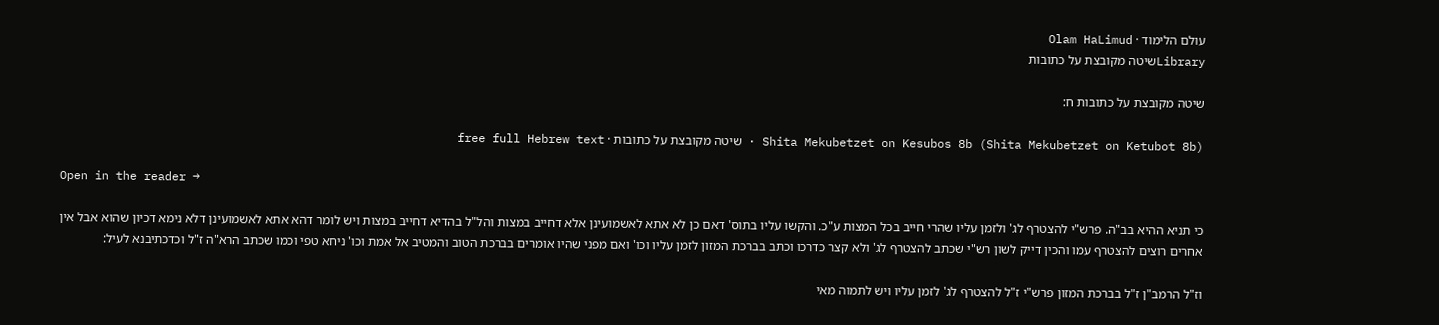עולם הלימוד · Olam HaLimud
Libraryשיטה מקובצת על כתובות

שיטה מקובצת על כתובות ח:

Shita Mekubetzet on Kesubos 8b (Shita Mekubetzet on Ketubot 8b) · שיטה מקובצת על כתובות · free full Hebrew text

Open in the reader →

כי תניא ההיא בב"ה. פרש"י להצטרף לג' ולזמן עליו שהרי חייב בכל המצות ע"כ. והקשו עליו בתוס' דאם כן לא אתא לאשמועינן אלא דחייב במצות והל"ל בהדיא דחייב במצות ויש לומר דהא אתא לאשמועינן דלא נימא דכיון שהוא אבל אין אחרים רוצים להצטרף עמו והכין דייק לשון רש"י שכתב להצטרף לג' ולא קצר כדרכו וכתב בברכת המזון לזמן עליו וכו' ואם מפני שהיו אומרים בברכת הטוב והמטיב אל אמת וכו' ניחא טפי וכמו שכתב הרא"ה ז"ל וכדכתיבנא לעיל:

וז"ל הרמב"ן ז"ל בברכת המזון פרש"י ז"ל להצטרף לג' לזמן עליו ויש לתמוה מאי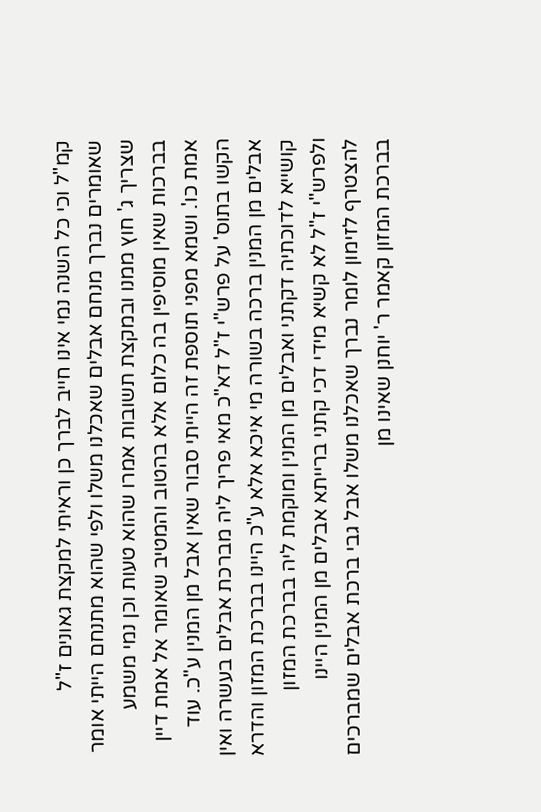קמ"ל וכי כל השנה נמי אינו חייב לברך כן וראיתי למקצת גאונים ז"ל שאומרים נברך מנחם אבלים שאכלנו משלו ולפי שהוא מתנחם הייתי אומר שצריך ג' חוץ ממנו ובמקצת תשובות אמרו שהוא טעות וכן נמי משמע בברכות שאין מוסיפין בה כלום אלא בהטוב והמטיב שאומר אל אמת דיין אמת כו'. ושמא מפני תוספת זה הייתי סבור שאין אבל מן המנין ע"כ. עוד הקשו בתוס' על פרש"י ז"ל דא"כ מאי פריך ליה מברכת אבלים בעשרה ואין אבלים מן המנין ברכה בשורה מי איכא אלא ע"כ היינו בברכת המזון והדרא קושייא לדוכתיה דקתני ואבלים מן המנין ומוקמת ליה בברכת המזון ולפרש"י ז"ל לא קשיא מידי דכי קתני ברייתא אבלים מן המנין היינו להצטרף לזימון לומר נברך שאכלנו משלו אבל גבי ברכת אבלים שמברכים בברכת המזון קאמר ר' יוחנן שאינו מן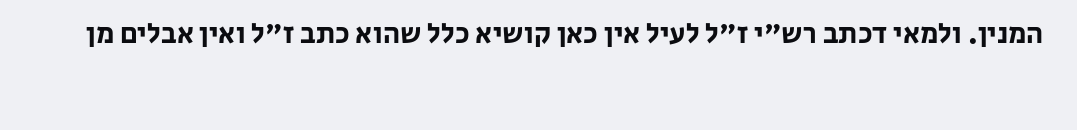המנין. ולמאי דכתב רש"י ז"ל לעיל אין כאן קושיא כלל שהוא כתב ז"ל ואין אבלים מן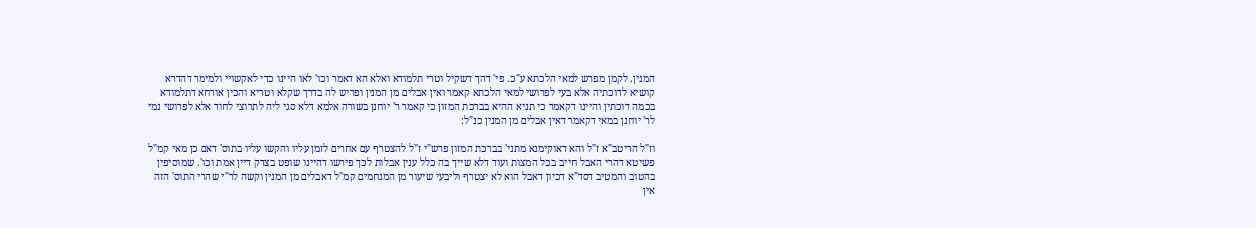המנין. לקמן מפרש למאי הלכתא ע"כ. פי' דהך דשקיל וטרי תלמודא ואלא הא דאמר וכו' לאו היינו כדי לאקשויי ולמימר דהדרא קושיא לדוכתיה אלא בעי לפרושי למאי הלכתא קאמר ואין אבלים מן המנין ופריש לה בדרך שקלא וטריא והכין אורחא דתלמודא בכמה דוכתין והיינו דקאמר כי תניא ההיא בברכת המזון כי קאמר ר' יוחנן בשורה אלמא דלא סגי ליה לתרוצי לחוד אלא לפרושי נמי לר' יוחנן במאי דקאמר דאין אבלים מן המנין כנ"ל:

וז"ל הריטב"א ז"ל והא דאוקימנא מתני' בברכת המזון פרש"י ז"ל להצטרף עם אחרים לזמן עליו והקשו עליו בתוס' דאם כן מאי קמ"ל פשיטא דהרי האבל חייב בכל המצות ועוד דלא שייך בה כלל ענין אבלות לכך פירשו דהיינו שופט בצדק דיין אמת וכו'. שמוסיפין בהטוב והמטיב דסד"א דכיון דאבל הוא לא יצטרף וליבעי שיעור מן המנחמים קמ"ל דאבלים מן המנין וקשה לר"י שהרי התוס' הזה אין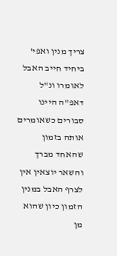צריך מנין ואפי' ביחיד חייב האבל לאומרו ונ"ל דאפ"ה היינו סבורים כשאומרים אותה בזמון שהאחד מברך והשאר יוצאין אין לצרף האבל במנין הזמון כיון שהוא מן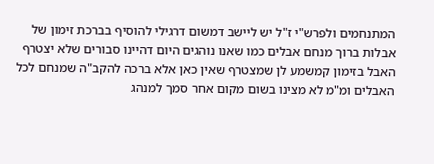המתנחמים ולפרש"י ז"ל יש ליישב דמשום דרגילי להוסיף בברכת זימון של אבלות ברוך מנחם אבלים כמו שאנו נוהגים היום דהיינו סבורים שלא יצטרף האבל בזימון קמשמע לן שמצטרף שאין כאן אלא ברכה להקב"ה שמנחם לכל האבלים ומ"מ לא מצינו בשום מקום אחר סמך למנהג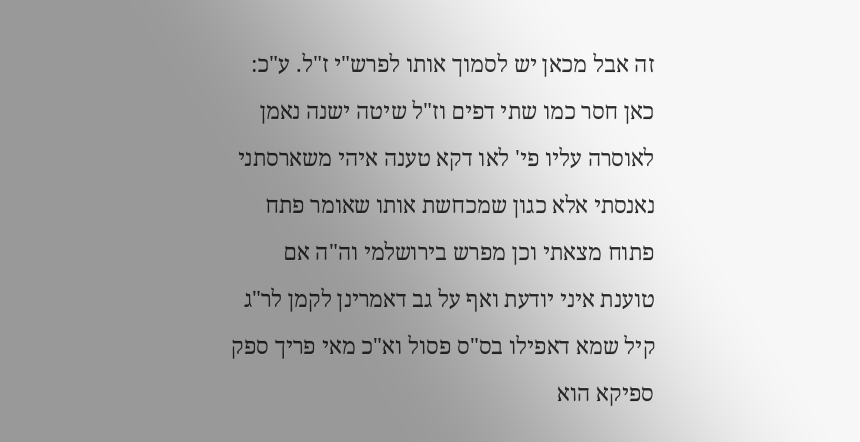זה אבל מכאן יש לסמוך אותו לפרש"י ז"ל. ע"כ: כאן חסר כמו שתי דפים וז"ל שיטה ישנה נאמן לאוסרה עליו פי' לאו דקא טענה איהי משארסתני נאנסתי אלא כגון שמכחשת אותו שאומר פתח פתוח מצאתי וכן מפרש בירושלמי וה"ה אם טוענת איני יודעת ואף על גב דאמרינן לקמן לר"ג קיל שמא דאפילו בס"ס פסול וא"כ מאי פריך ספק ספיקא הוא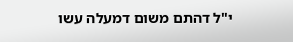י"ל דהתם משום דמעלה עשו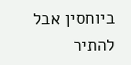ביוחסין אבל להתיר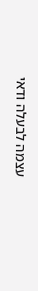עצמה לבעלה ודאי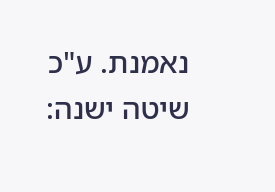נאמנת. ע"כ שיטה ישנה: